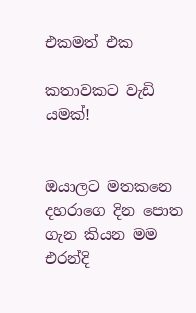එකමත් එක

කතාවකට වැඩි යමක්!


ඔයාලට මතකනෙ දහරාගෙ දින පොත ගැන කියන මම එරන්දි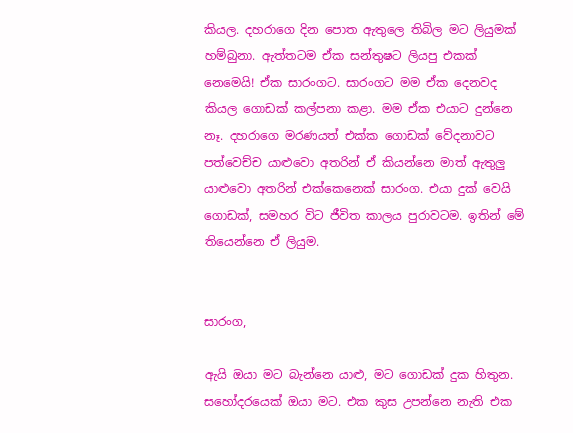කියල. දහරාගෙ දින පොත ඇතුලෙ තිබිල මට ලියුමක් හම්බුනා. ඇත්තටම ඒක සන්තුෂට ලියපු එකක් නෙමෙයි! ඒක සාරංගට. සාරංගට මම ඒක දෙනවද කියල ගොඩක් කල්පනා කළා. මම ඒක එයාට දුන්නෙ නෑ. දහරාගෙ මරණයත් එක්ක ගොඩක් වේදනාවට පත්වෙච්ච යාළුවො අතරින් ඒ කියන්නෙ මාත් ඇතුලු යාළුවො අතරින් එක්කෙනෙක් සාරංග. එයා දුක් වෙයි ගොඩක්, සමහර විට ජීවිත කාලය පුරාවටම. ඉතින් මේ තියෙන්නෙ ඒ ලියුම.


සාරංග,

ඇයි ඔයා මට බැන්නෙ යාළු, මට ගොඩක් දුක හිතුන. සහෝදරයෙක් ඔයා මට. එක කුස උපන්නෙ නැති එක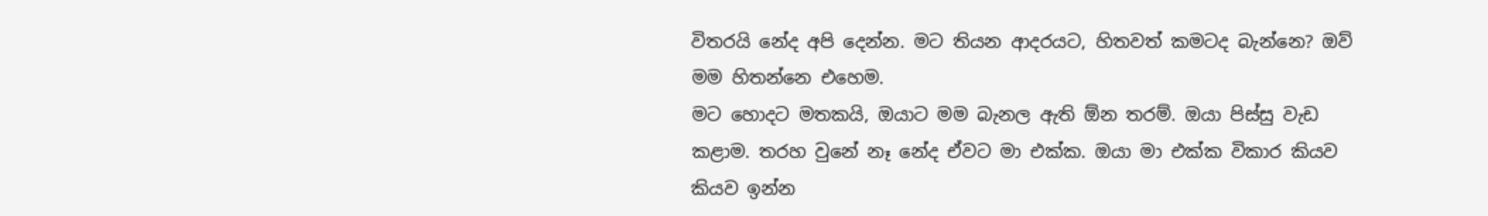විතරයි නේද අපි දෙන්න. මට තියන ආදරයට, හිතවත් කමටද බැන්නෙ? ඔව් මම හිතන්නෙ එහෙම.
මට හොදට මතකයි, ඔයාට මම බැනල ඇති ඕන තරම්. ඔයා පිස්සු වැඩ කළාම. තරහ වුනේ නෑ නේද ඒවට මා එක්ක. ඔයා මා එක්ක විකාර කියව කියව ඉන්න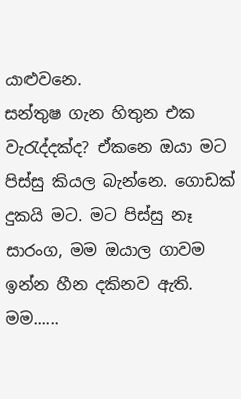යාළුවනෙ.
සන්තුෂ ගැන හිතුන එක වැරැද්දක්ද? ඒකනෙ ඔයා මට පිස්සු කියල බැන්නෙ. ගොඩක් දුකයි මට. මට පිස්සු නෑ සාරංග, මම ඔයාල ගාවම ඉන්න හීන දකිනව ඇති.
මම......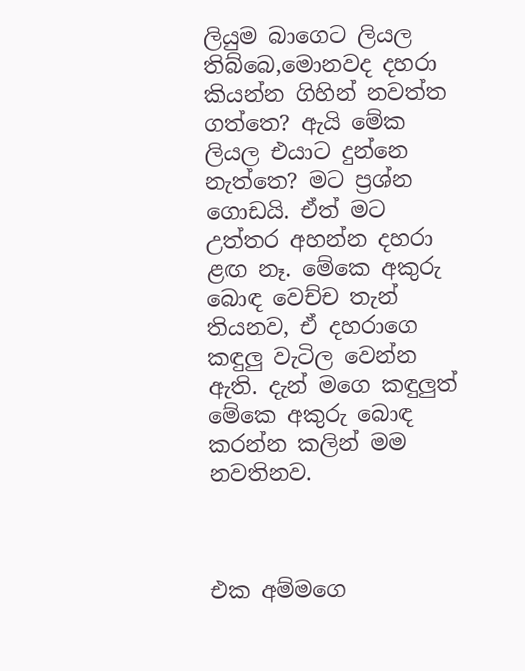ලියුම බාගෙට ලියල තිබ්බෙ,මොනවද දහරා කියන්න ගිහින් නවත්ත ගත්තෙ? ඇයි මේක ලියල එයාට දුන්නෙ නැත්තෙ? මට ප්‍රශ්න ගොඩයි. ඒත් මට උත්තර අහන්න දහරා ළඟ නෑ. මේකෙ අකුරු බොඳ වෙච්ච තැන් තියනව, ඒ දහරාගෙ කඳුලු වැටිල වෙන්න ඇති. දැන් මගෙ කඳුලුත් මේකෙ අකුරු බොඳ කරන්න කලින් මම නවතිනව.



එක අම්මගෙ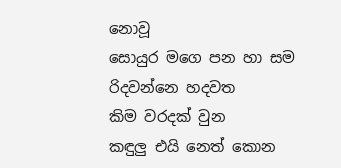නොවූ
සොයුර මගෙ පන හා සම
රිදවන්නෙ හදවත
කිම වරදක් වුන
කඳුලු එයි නෙත් කොන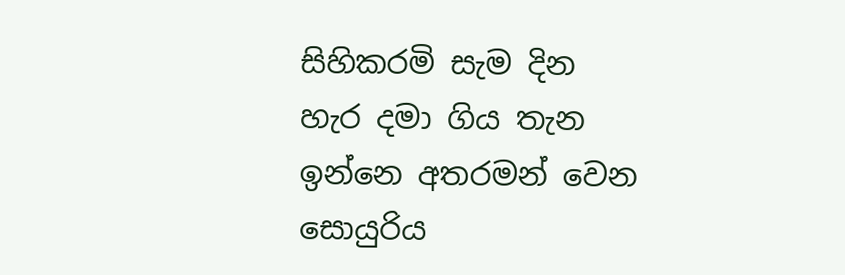සිහිකරමි සැම දින
හැර දමා ගිය තැන
ඉන්නෙ අතරමන් වෙන
සොයුරිය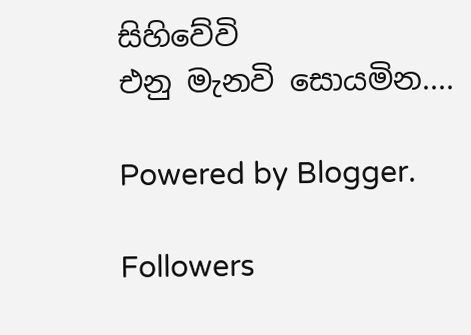සිහිවේවි
එනු මැනවි සොයමින....

Powered by Blogger.

Followers